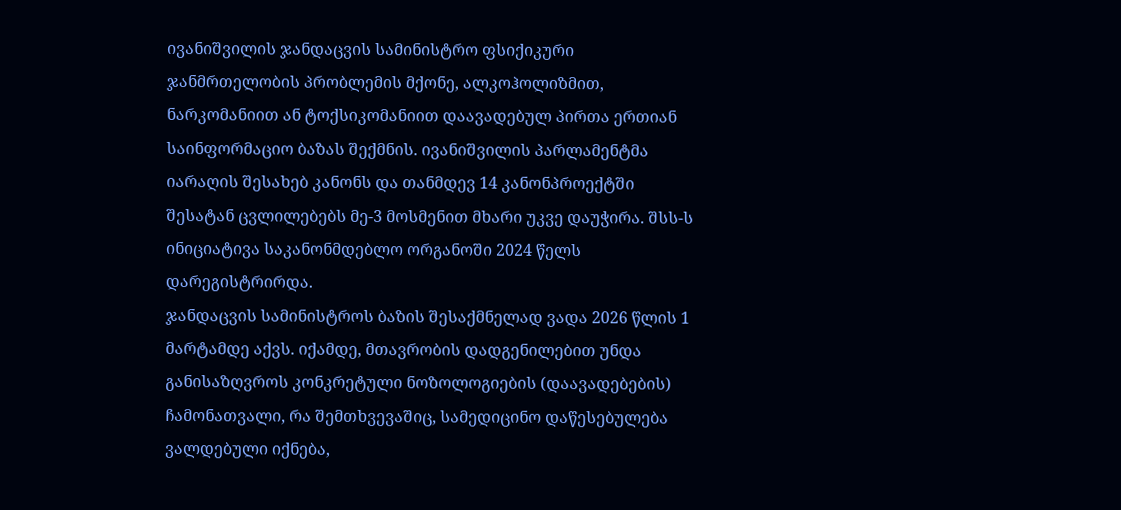ივანიშვილის ჯანდაცვის სამინისტრო ფსიქიკური ჯანმრთელობის პრობლემის მქონე, ალკოჰოლიზმით, ნარკომანიით ან ტოქსიკომანიით დაავადებულ პირთა ერთიან საინფორმაციო ბაზას შექმნის. ივანიშვილის პარლამენტმა იარაღის შესახებ კანონს და თანმდევ 14 კანონპროექტში შესატან ცვლილებებს მე-3 მოსმენით მხარი უკვე დაუჭირა. შსს-ს ინიციატივა საკანონმდებლო ორგანოში 2024 წელს დარეგისტრირდა.
ჯანდაცვის სამინისტროს ბაზის შესაქმნელად ვადა 2026 წლის 1 მარტამდე აქვს. იქამდე, მთავრობის დადგენილებით უნდა განისაზღვროს კონკრეტული ნოზოლოგიების (დაავადებების) ჩამონათვალი, რა შემთხვევაშიც, სამედიცინო დაწესებულება ვალდებული იქნება,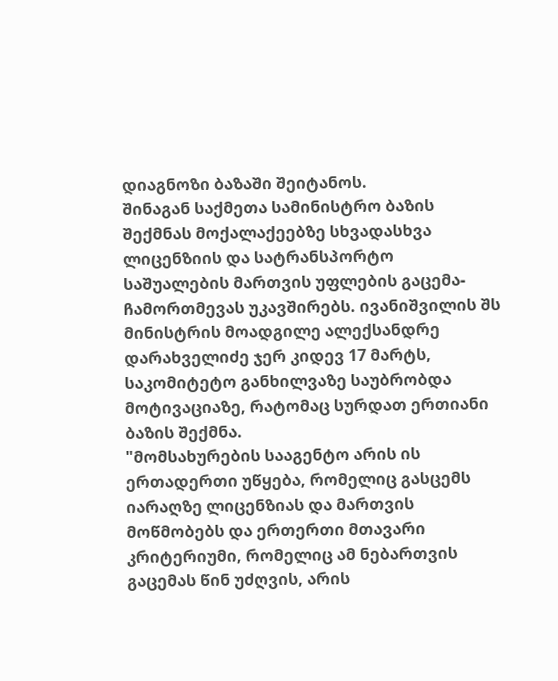დიაგნოზი ბაზაში შეიტანოს.
შინაგან საქმეთა სამინისტრო ბაზის შექმნას მოქალაქეებზე სხვადასხვა ლიცენზიის და სატრანსპორტო საშუალების მართვის უფლების გაცემა-ჩამორთმევას უკავშირებს. ივანიშვილის შს მინისტრის მოადგილე ალექსანდრე დარახველიძე ჯერ კიდევ 17 მარტს, საკომიტეტო განხილვაზე საუბრობდა მოტივაციაზე, რატომაც სურდათ ერთიანი ბაზის შექმნა.
"მომსახურების სააგენტო არის ის ერთადერთი უწყება, რომელიც გასცემს იარაღზე ლიცენზიას და მართვის მოწმობებს და ერთერთი მთავარი კრიტერიუმი, რომელიც ამ ნებართვის გაცემას წინ უძღვის, არის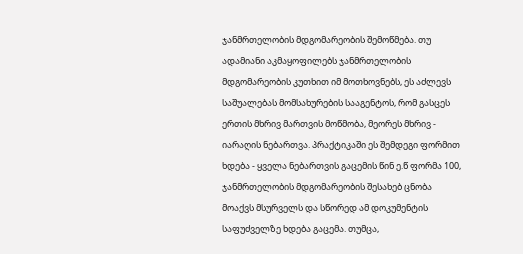ჯანმრთელობის მდგომარეობის შემოწმება. თუ ადამიანი აკმაყოფილებს ჯანმრთელობის მდგომარეობის კუთხით იმ მოთხოვნებს, ეს აძლევს საშუალებას მომსახურების სააგენტოს, რომ გასცეს ერთის მხრივ მართვის მოწმობა, მეორეს მხრივ - იარაღის ნებართვა. პრაქტიკაში ეს შემდეგი ფორმით ხდება - ყველა ნებართვის გაცემის წინ ე.წ ფორმა 100, ჯანმრთელობის მდგომარეობის შესახებ ცნობა მოაქვს მსურველს და სწორედ ამ დოკუმენტის საფუძველზე ხდება გაცემა. თუმცა,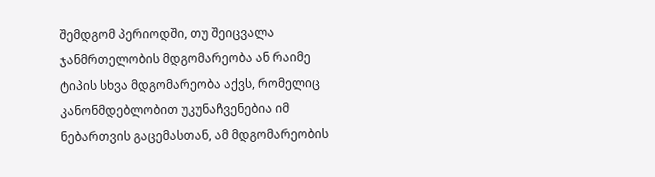შემდგომ პერიოდში, თუ შეიცვალა ჯანმრთელობის მდგომარეობა ან რაიმე ტიპის სხვა მდგომარეობა აქვს, რომელიც კანონმდებლობით უკუნაჩვენებია იმ ნებართვის გაცემასთან, ამ მდგომარეობის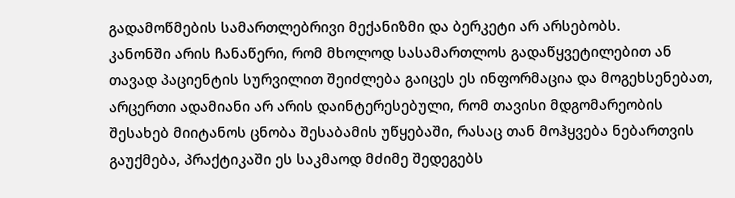გადამოწმების სამართლებრივი მექანიზმი და ბერკეტი არ არსებობს.
კანონში არის ჩანაწერი, რომ მხოლოდ სასამართლოს გადაწყვეტილებით ან თავად პაციენტის სურვილით შეიძლება გაიცეს ეს ინფორმაცია და მოგეხსენებათ, არცერთი ადამიანი არ არის დაინტერესებული, რომ თავისი მდგომარეობის შესახებ მიიტანოს ცნობა შესაბამის უწყებაში, რასაც თან მოჰყვება ნებართვის გაუქმება, პრაქტიკაში ეს საკმაოდ მძიმე შედეგებს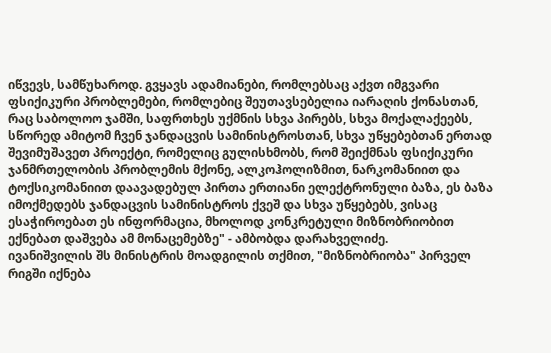იწვევს, სამწუხაროდ. გვყავს ადამიანები, რომლებსაც აქვთ იმგვარი ფსიქიკური პრობლემები, რომლებიც შეუთავსებელია იარაღის ქონასთან, რაც საბოლოო ჯამში, საფრთხეს უქმნის სხვა პირებს, სხვა მოქალაქეებს, სწორედ ამიტომ ჩვენ ჯანდაცვის სამინისტროსთან, სხვა უწყებებთან ერთად შევიმუშავეთ პროექტი, რომელიც გულისხმობს, რომ შეიქმნას ფსიქიკური ჯანმრთელობის პრობლემის მქონე, ალკოჰოლიზმით, ნარკომანიით და ტოქსიკომანიით დაავადებულ პირთა ერთიანი ელექტრონული ბაზა, ეს ბაზა იმოქმედებს ჯანდაცვის სამინისტროს ქვეშ და სხვა უწყებებს, ვისაც ესაჭიროებათ ეს ინფორმაცია, მხოლოდ კონკრეტული მიზნობრიობით ექნებათ დაშვება ამ მონაცემებზე" - ამბობდა დარახველიძე.
ივანიშვილის შს მინისტრის მოადგილის თქმით, "მიზნობრიობა" პირველ რიგში იქნება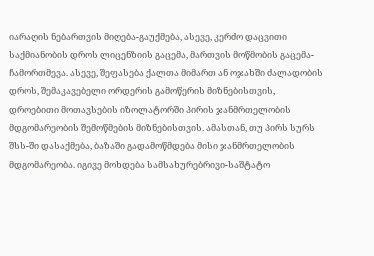იარაღის ნებართვის მიღება-გაუქმება, ასევე, კერძო დაცვითი საქმიანობის დროს ლიცენზიის გაცემა, მართვის მოწმობის გაცემა-ჩამორთმევა. ასევე, შეფასება ქალთა მიმართ ან ოჯახში ძალადობის დროს, შემაკავებელი ორდერის გამოწერის მიზნებისთვის, დროებითი მოთავსების იზოლატორში პირის ჯანმრთელობის მდგომარეობის შემოწმების მიზნებისთვის. ამასთან, თუ პირს სურს შსს-ში დასაქმება, ბაზაში გადამოწმდება მისი ჯანმრთელობის მდგომარეობა. იგივე მოხდება სამსახურებრივი-საშტატო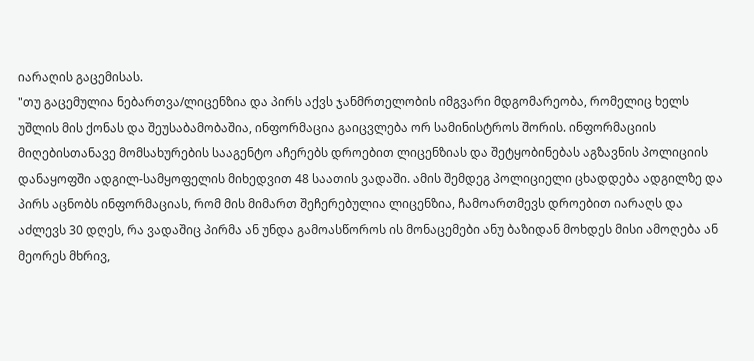იარაღის გაცემისას.
"თუ გაცემულია ნებართვა/ლიცენზია და პირს აქვს ჯანმრთელობის იმგვარი მდგომარეობა, რომელიც ხელს უშლის მის ქონას და შეუსაბამობაშია, ინფორმაცია გაიცვლება ორ სამინისტროს შორის. ინფორმაციის მიღებისთანავე მომსახურების სააგენტო აჩერებს დროებით ლიცენზიას და შეტყობინებას აგზავნის პოლიციის დანაყოფში ადგილ-სამყოფელის მიხედვით 48 საათის ვადაში. ამის შემდეგ პოლიციელი ცხადდება ადგილზე და პირს აცნობს ინფორმაციას, რომ მის მიმართ შეჩერებულია ლიცენზია, ჩამოართმევს დროებით იარაღს და აძლევს 30 დღეს, რა ვადაშიც პირმა ან უნდა გამოასწოროს ის მონაცემები ანუ ბაზიდან მოხდეს მისი ამოღება ან მეორეს მხრივ,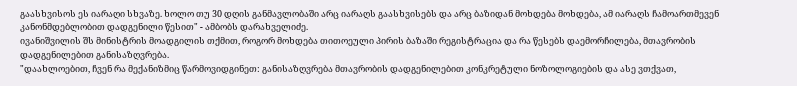გაასხვისოს ეს იარაღი სხვაზე. ხოლო თუ 30 დღის განმავლობაში არც იარაღს გაასხვისებს და არც ბაზიდან მოხდება მოხდება, ამ იარაღს ჩამოართმევენ კანონმდებლობით დადგენილი წესით" - ამბობს დარახველიძე.
ივანიშვილის შს მინისტრის მოადგილის თქმით, როგორ მოხდება თითოეული პირის ბაზაში რეგისტრაცია და რა წესებს დაემორჩილება, მთავრობის დადგენილებით განისაზღვრება.
"დაახლოებით, ჩვენ რა მექანიზმიც წარმოვიდგინეთ: განისაზღვრება მთავრობის დადგენილებით კონკრეტული ნოზოლოგიების და ასე ვთქვათ,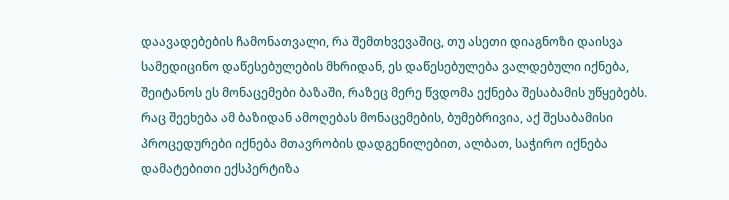დაავადებების ჩამონათვალი, რა შემთხვევაშიც, თუ ასეთი დიაგნოზი დაისვა სამედიცინო დაწესებულების მხრიდან, ეს დაწესებულება ვალდებული იქნება, შეიტანოს ეს მონაცემები ბაზაში, რაზეც მერე წვდომა ექნება შესაბამის უწყებებს.
რაც შეეხება ამ ბაზიდან ამოღებას მონაცემების, ბუმებრივია, აქ შესაბამისი პროცედურები იქნება მთავრობის დადგენილებით, ალბათ, საჭირო იქნება დამატებითი ექსპერტიზა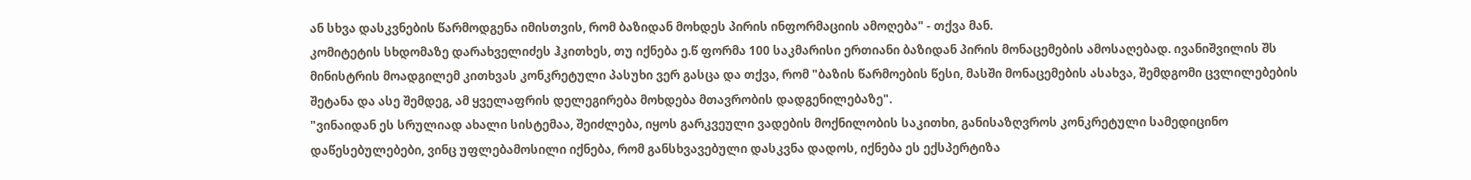ან სხვა დასკვნების წარმოდგენა იმისთვის, რომ ბაზიდან მოხდეს პირის ინფორმაციის ამოღება" - თქვა მან.
კომიტეტის სხდომაზე დარახველიძეს ჰკითხეს, თუ იქნება ე.წ ფორმა 100 საკმარისი ერთიანი ბაზიდან პირის მონაცემების ამოსაღებად. ივანიშვილის შს მინისტრის მოადგილემ კითხვას კონკრეტული პასუხი ვერ გასცა და თქვა, რომ "ბაზის წარმოების წესი, მასში მონაცემების ასახვა, შემდგომი ცვლილებების შეტანა და ასე შემდეგ, ამ ყველაფრის დელეგირება მოხდება მთავრობის დადგენილებაზე".
"ვინაიდან ეს სრულიად ახალი სისტემაა, შეიძლება, იყოს გარკვეული ვადების მოქნილობის საკითხი, განისაზღვროს კონკრეტული სამედიცინო დაწესებულებები, ვინც უფლებამოსილი იქნება, რომ განსხვავებული დასკვნა დადოს, იქნება ეს ექსპერტიზა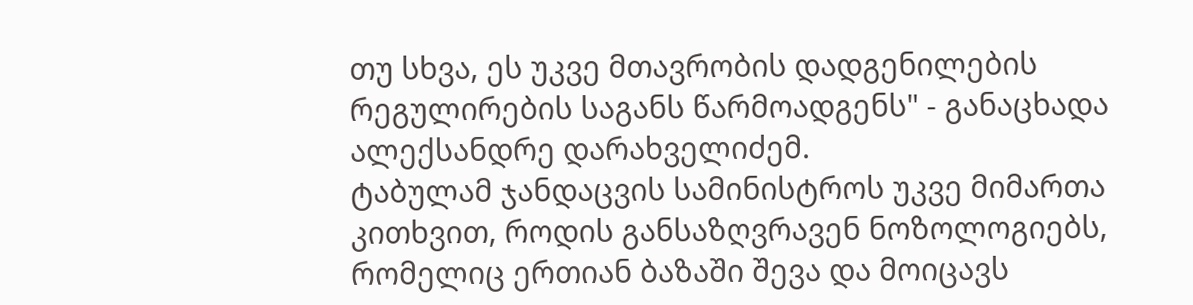თუ სხვა, ეს უკვე მთავრობის დადგენილების რეგულირების საგანს წარმოადგენს" - განაცხადა ალექსანდრე დარახველიძემ.
ტაბულამ ჯანდაცვის სამინისტროს უკვე მიმართა კითხვით, როდის განსაზღვრავენ ნოზოლოგიებს, რომელიც ერთიან ბაზაში შევა და მოიცავს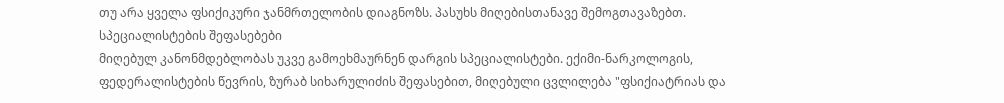თუ არა ყველა ფსიქიკური ჯანმრთელობის დიაგნოზს. პასუხს მიღებისთანავე შემოგთავაზებთ.
სპეციალისტების შეფასებები
მიღებულ კანონმდებლობას უკვე გამოეხმაურნენ დარგის სპეციალისტები. ექიმი-ნარკოლოგის, ფედერალისტების წევრის, ზურაბ სიხარულიძის შეფასებით, მიღებული ცვლილება "ფსიქიატრიას და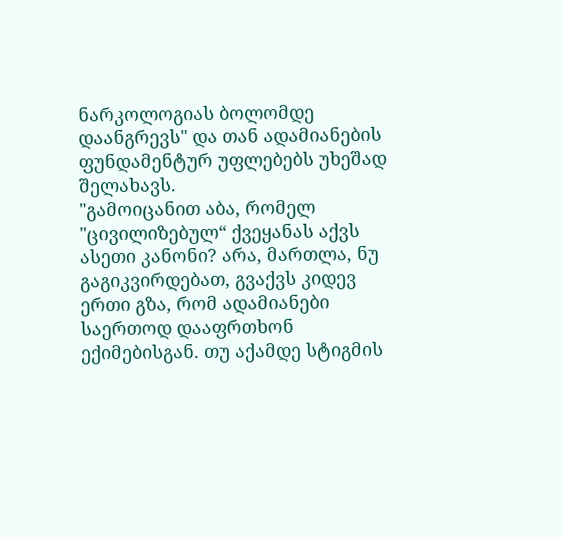ნარკოლოგიას ბოლომდე დაანგრევს" და თან ადამიანების ფუნდამენტურ უფლებებს უხეშად შელახავს.
"გამოიცანით აბა, რომელ "ცივილიზებულ“ ქვეყანას აქვს ასეთი კანონი? არა, მართლა, ნუ გაგიკვირდებათ, გვაქვს კიდევ ერთი გზა, რომ ადამიანები საერთოდ დააფრთხონ ექიმებისგან. თუ აქამდე სტიგმის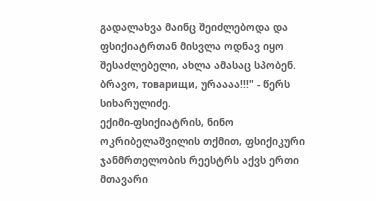გადალახვა მაინც შეიძლებოდა და ფსიქიატრთან მისვლა ოდნავ იყო შესაძლებელი, ახლა ამასაც სპობენ. ბრავო, товарищи, ურაააა!!!" - წერს სიხარულიძე.
ექიმი-ფსიქიატრის, ნინო ოკრიბელაშვილის თქმით, ფსიქიკური ჯანმრთელობის რეესტრს აქვს ერთი მთავარი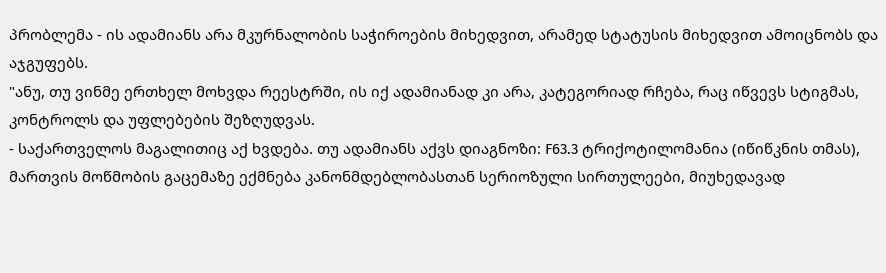პრობლემა - ის ადამიანს არა მკურნალობის საჭიროების მიხედვით, არამედ სტატუსის მიხედვით ამოიცნობს და აჯგუფებს.
"ანუ, თუ ვინმე ერთხელ მოხვდა რეესტრში, ის იქ ადამიანად კი არა, კატეგორიად რჩება, რაც იწვევს სტიგმას, კონტროლს და უფლებების შეზღუდვას.
- საქართველოს მაგალითიც აქ ხვდება. თუ ადამიანს აქვს დიაგნოზი: F63.3 ტრიქოტილომანია (იწიწკნის თმას), მართვის მოწმობის გაცემაზე ექმნება კანონმდებლობასთან სერიოზული სირთულეები, მიუხედავად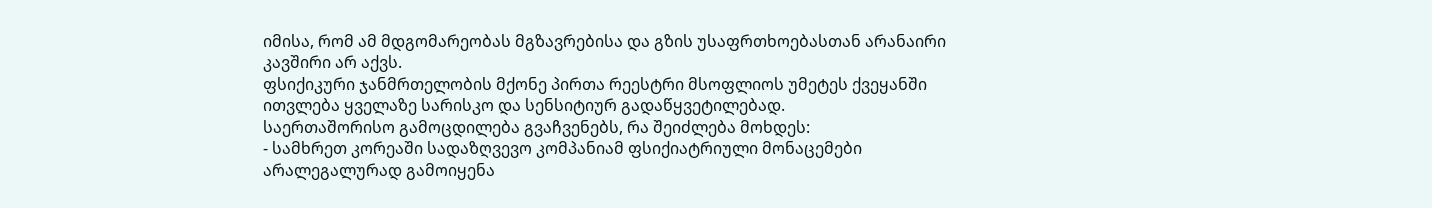იმისა, რომ ამ მდგომარეობას მგზავრებისა და გზის უსაფრთხოებასთან არანაირი კავშირი არ აქვს.
ფსიქიკური ჯანმრთელობის მქონე პირთა რეესტრი მსოფლიოს უმეტეს ქვეყანში ითვლება ყველაზე სარისკო და სენსიტიურ გადაწყვეტილებად.
საერთაშორისო გამოცდილება გვაჩვენებს, რა შეიძლება მოხდეს:
- სამხრეთ კორეაში სადაზღვევო კომპანიამ ფსიქიატრიული მონაცემები არალეგალურად გამოიყენა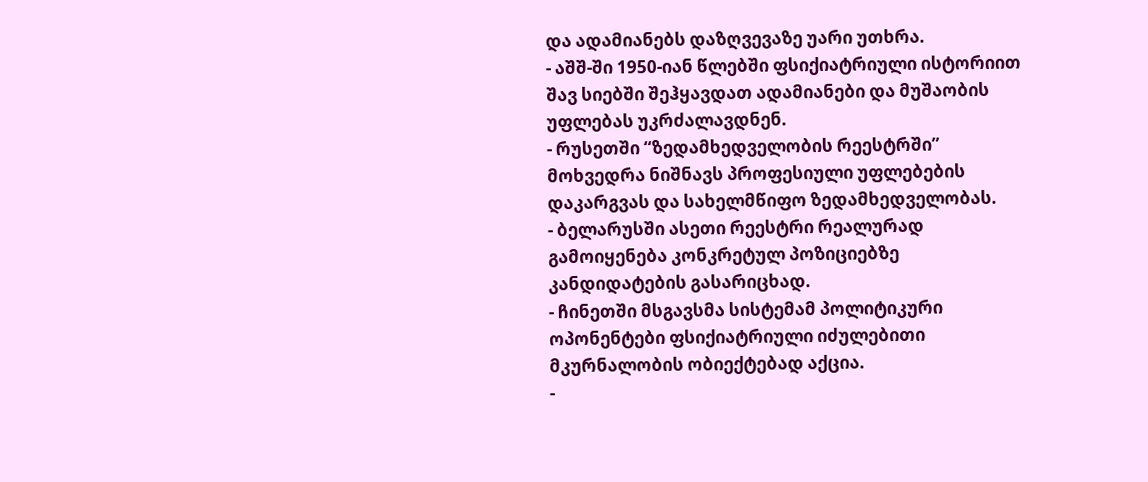და ადამიანებს დაზღვევაზე უარი უთხრა.
- აშშ-ში 1950-იან წლებში ფსიქიატრიული ისტორიით შავ სიებში შეჰყავდათ ადამიანები და მუშაობის უფლებას უკრძალავდნენ.
- რუსეთში “ზედამხედველობის რეესტრში” მოხვედრა ნიშნავს პროფესიული უფლებების დაკარგვას და სახელმწიფო ზედამხედველობას.
- ბელარუსში ასეთი რეესტრი რეალურად გამოიყენება კონკრეტულ პოზიციებზე კანდიდატების გასარიცხად.
- ჩინეთში მსგავსმა სისტემამ პოლიტიკური ოპონენტები ფსიქიატრიული იძულებითი მკურნალობის ობიექტებად აქცია.
-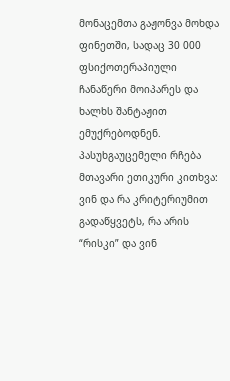მონაცემთა გაჟონვა მოხდა ფინეთში, სადაც 30 000 ფსიქოთერაპიული ჩანაწერი მოიპარეს და ხალხს შანტაჟით ემუქრებოდნენ.
პასუხგაუცემელი რჩება მთავარი ეთიკური კითხვა: ვინ და რა კრიტერიუმით გადაწყვეტს, რა არის “რისკი” და ვინ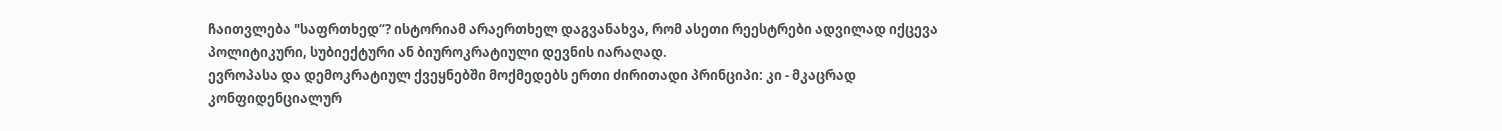ჩაითვლება "საფრთხედ“? ისტორიამ არაერთხელ დაგვანახვა, რომ ასეთი რეესტრები ადვილად იქცევა პოლიტიკური, სუბიექტური ან ბიუროკრატიული დევნის იარაღად.
ევროპასა და დემოკრატიულ ქვეყნებში მოქმედებს ერთი ძირითადი პრინციპი: კი - მკაცრად კონფიდენციალურ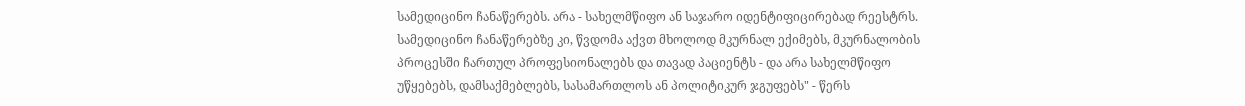სამედიცინო ჩანაწერებს. არა - სახელმწიფო ან საჯარო იდენტიფიცირებად რეესტრს. სამედიცინო ჩანაწერებზე კი, წვდომა აქვთ მხოლოდ მკურნალ ექიმებს, მკურნალობის პროცესში ჩართულ პროფესიონალებს და თავად პაციენტს - და არა სახელმწიფო უწყებებს, დამსაქმებლებს, სასამართლოს ან პოლიტიკურ ჯგუფებს" - წერს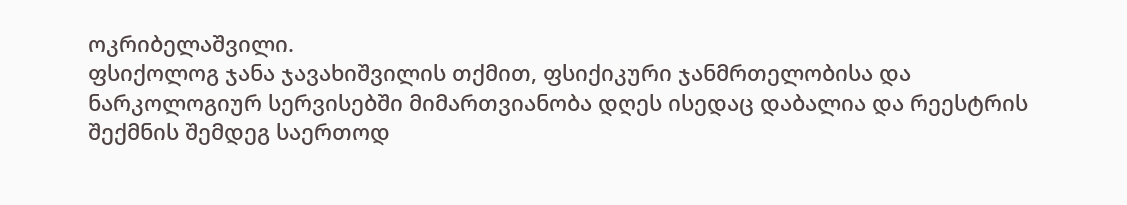ოკრიბელაშვილი.
ფსიქოლოგ ჯანა ჯავახიშვილის თქმით, ფსიქიკური ჯანმრთელობისა და ნარკოლოგიურ სერვისებში მიმართვიანობა დღეს ისედაც დაბალია და რეესტრის შექმნის შემდეგ საერთოდ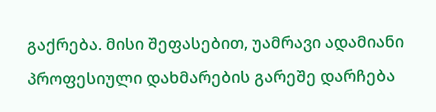გაქრება. მისი შეფასებით, უამრავი ადამიანი პროფესიული დახმარების გარეშე დარჩება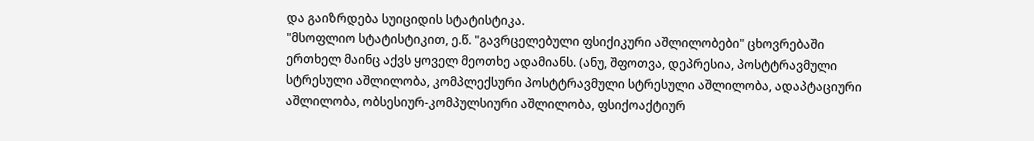და გაიზრდება სუიციდის სტატისტიკა.
"მსოფლიო სტატისტიკით, ე.წ. "გავრცელებული ფსიქიკური აშლილობები" ცხოვრებაში ერთხელ მაინც აქვს ყოველ მეოთხე ადამიანს. (ანუ, შფოთვა, დეპრესია, პოსტტრავმული სტრესული აშლილობა, კომპლექსური პოსტტრავმული სტრესული აშლილობა, ადაპტაციური აშლილობა, ობსესიურ-კომპულსიური აშლილობა, ფსიქოაქტიურ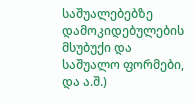საშუალებებზე დამოკიდებულების მსუბუქი და საშუალო ფორმები, და ა.შ.)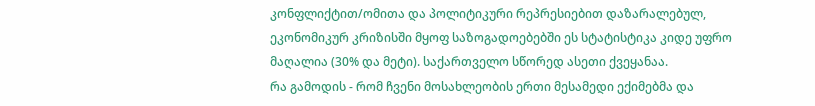კონფლიქტით/ომითა და პოლიტიკური რეპრესიებით დაზარალებულ, ეკონომიკურ კრიზისში მყოფ საზოგადოებებში ეს სტატისტიკა კიდე უფრო მაღალია (30% და მეტი). საქართველო სწორედ ასეთი ქვეყანაა.
რა გამოდის - რომ ჩვენი მოსახლეობის ერთი მესამედი ექიმებმა და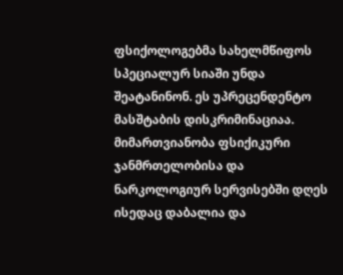ფსიქოლოგებმა სახელმწიფოს სპეციალურ სიაში უნდა შეატანინონ. ეს უპრეცენდენტო მასშტაბის დისკრიმინაციაა.
მიმართვიანობა ფსიქიკური ჯანმრთელობისა და ნარკოლოგიურ სერვისებში დღეს ისედაც დაბალია და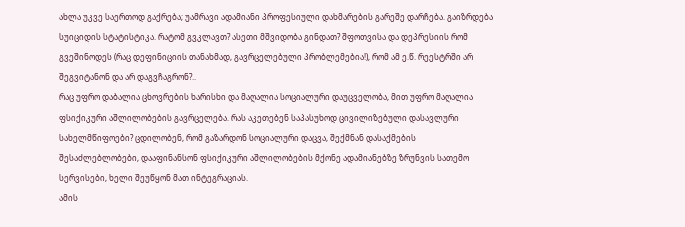ახლა უკვე საერთოდ გაქრება; უამრავი ადამიანი პროფესიული დახმარების გარეშე დარჩება. გაიზრდება სუიციდის სტატისტიკა. რატომ გვკლავთ? ასეთი მშვიდობა გინდათ? შფოთვისა და დეპრესიის რომ გვეშინოდეს (რაც დეფინიციის თანახმად, გავრცელებული პრობლემებია!), რომ ამ ე.წ. რეესტრში არ შეგვიტანონ და არ დაგვჩაგრონ?..
რაც უფრო დაბალია ცხოვრების ხარისხი და მაღალია სოციალური დაუცველობა, მით უფრო მაღალია ფსიქიკური აშლილობების გავრცელება. რას აკეთებენ საპასუხოდ ცივილიზებული დასავლური სახელმწიფოები? ცდილობენ, რომ გაზარდონ სოციალური დაცვა, შექმნან დასაქმების შესაძლებლობები, დააფინანსონ ფსიქიკური აშლილობების მქონე ადამიანებზე ზრუნვის სათემო სერვისები, ხელი შეუწყონ მათ ინტეგრაციას.
ამის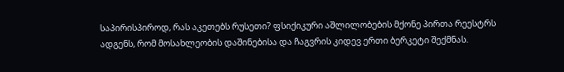საპირისპიროდ, რას აკეთებს რუსეთი? ფსიქიკური აშლილობების მქონე პირთა რეესტრს ადგენს, რომ მოსახლეობის დაშინებისა და ჩაგვრის კიდევ ერთი ბერკეტი შექმნას.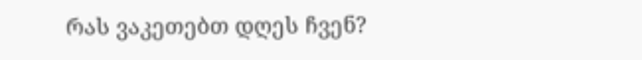რას ვაკეთებთ დღეს ჩვენ?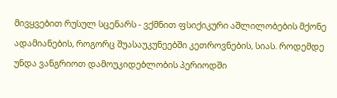მივყვებით რუსულ სცენარს - ვქმნით ფსიქიკური აშლილობების მქონე ადამიანების, როგორც შუასაუკუნეებში კეთროვნების, სიას. როდემდე უნდა ვანგრიოთ დამოუკიდებლობის პერიოდში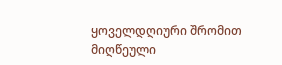ყოველდღიური შრომით მიღწეული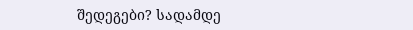შედეგები? სადამდე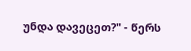უნდა დავეცეთ?" - წერს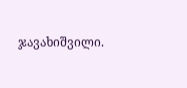ჯავახიშვილი.